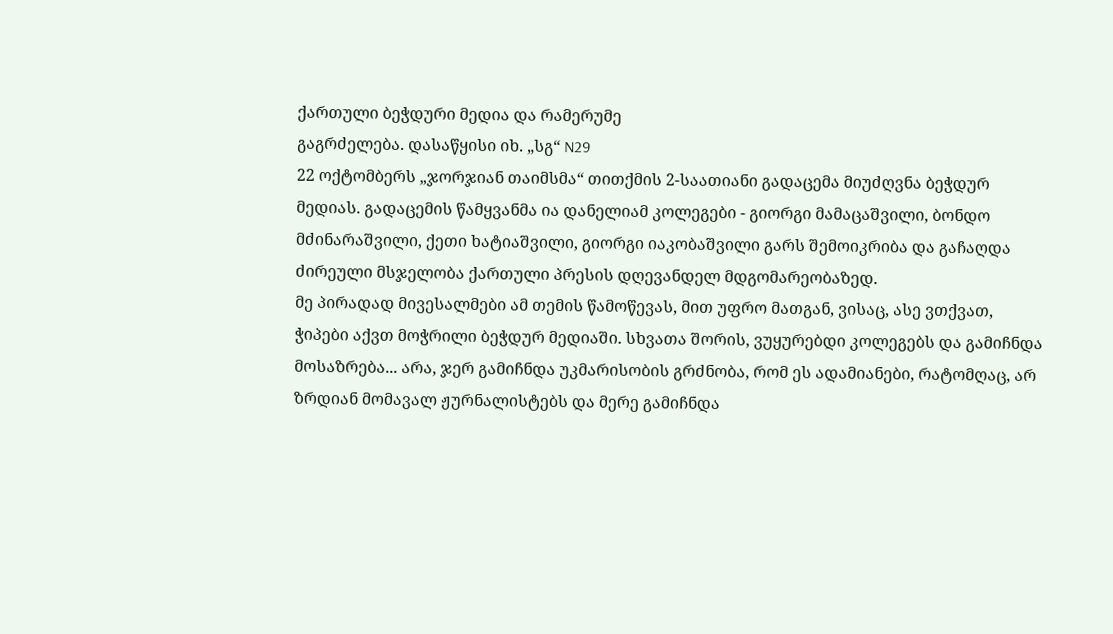ქართული ბეჭდური მედია და რამერუმე
გაგრძელება. დასაწყისი იხ. „სგ“ N29
22 ოქტომბერს „ჯორჯიან თაიმსმა“ თითქმის 2-საათიანი გადაცემა მიუძღვნა ბეჭდურ მედიას. გადაცემის წამყვანმა ია დანელიამ კოლეგები - გიორგი მამაცაშვილი, ბონდო მძინარაშვილი, ქეთი ხატიაშვილი, გიორგი იაკობაშვილი გარს შემოიკრიბა და გაჩაღდა ძირეული მსჯელობა ქართული პრესის დღევანდელ მდგომარეობაზედ.
მე პირადად მივესალმები ამ თემის წამოწევას, მით უფრო მათგან, ვისაც, ასე ვთქვათ, ჭიპები აქვთ მოჭრილი ბეჭდურ მედიაში. სხვათა შორის, ვუყურებდი კოლეგებს და გამიჩნდა მოსაზრება... არა, ჯერ გამიჩნდა უკმარისობის გრძნობა, რომ ეს ადამიანები, რატომღაც, არ ზრდიან მომავალ ჟურნალისტებს და მერე გამიჩნდა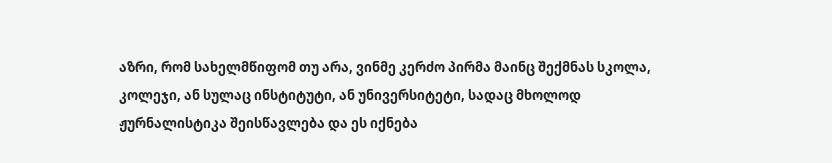აზრი, რომ სახელმწიფომ თუ არა, ვინმე კერძო პირმა მაინც შექმნას სკოლა, კოლეჯი, ან სულაც ინსტიტუტი, ან უნივერსიტეტი, სადაც მხოლოდ ჟურნალისტიკა შეისწავლება და ეს იქნება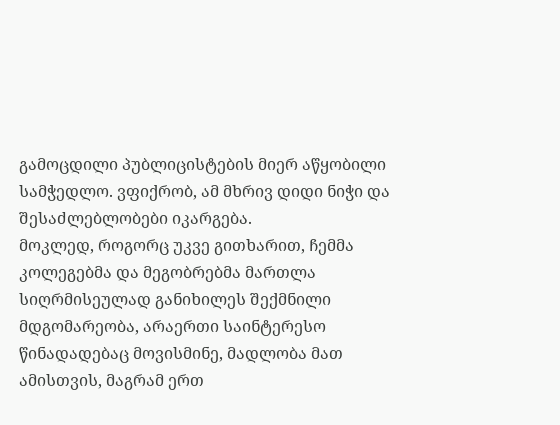გამოცდილი პუბლიცისტების მიერ აწყობილი სამჭედლო. ვფიქრობ, ამ მხრივ დიდი ნიჭი და შესაძლებლობები იკარგება.
მოკლედ, როგორც უკვე გითხარით, ჩემმა კოლეგებმა და მეგობრებმა მართლა სიღრმისეულად განიხილეს შექმნილი მდგომარეობა, არაერთი საინტერესო წინადადებაც მოვისმინე, მადლობა მათ ამისთვის, მაგრამ ერთ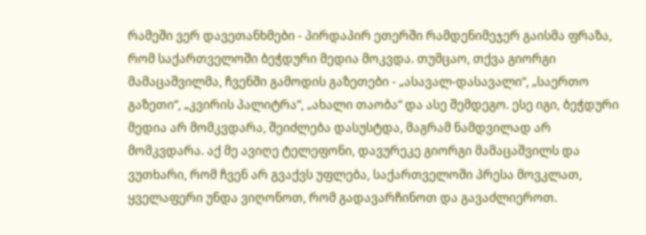რამეში ვერ დავეთანხმები - პირდაპირ ეთერში რამდენიმეჯერ გაისმა ფრაზა, რომ საქართველოში ბეჭდური მედია მოკვდა. თუმცაო, თქვა გიორგი მამაცაშვილმა, ჩვენში გამოდის გაზეთები - „ასავალ-დასავალი“, „საერთო გაზეთი“, „კვირის პალიტრა“, „ახალი თაობა“ და ასე შემდეგო. ესე იგი, ბეჭდური მედია არ მომკვდარა, შეიძლება დასუსტდა, მაგრამ ნამდვილად არ მომკვდარა. აქ მე ავიღე ტელეფონი, დავურეკე გიორგი მამაცაშვილს და ვუთხარი, რომ ჩვენ არ გვაქვს უფლება, საქართველოში პრესა მოვკლათ, ყველაფერი უნდა ვიღონოთ, რომ გადავარჩინოთ და გავაძლიეროთ.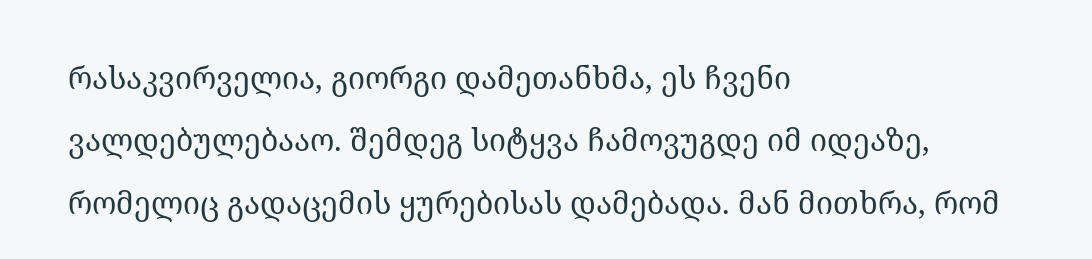რასაკვირველია, გიორგი დამეთანხმა, ეს ჩვენი ვალდებულებააო. შემდეგ სიტყვა ჩამოვუგდე იმ იდეაზე, რომელიც გადაცემის ყურებისას დამებადა. მან მითხრა, რომ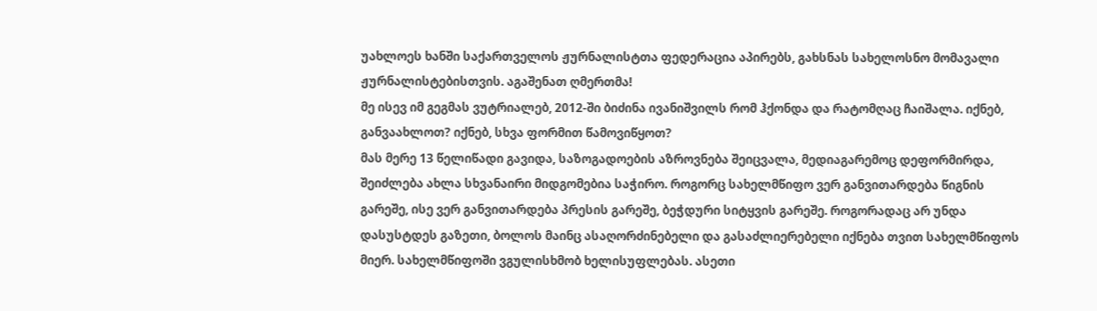უახლოეს ხანში საქართველოს ჟურნალისტთა ფედერაცია აპირებს, გახსნას სახელოსნო მომავალი ჟურნალისტებისთვის. აგაშენათ ღმერთმა!
მე ისევ იმ გეგმას ვუტრიალებ, 2012-ში ბიძინა ივანიშვილს რომ ჰქონდა და რატომღაც ჩაიშალა. იქნებ, განვაახლოთ? იქნებ, სხვა ფორმით წამოვიწყოთ?
მას მერე 13 წელიწადი გავიდა, საზოგადოების აზროვნება შეიცვალა, მედიაგარემოც დეფორმირდა, შეიძლება ახლა სხვანაირი მიდგომებია საჭირო. როგორც სახელმწიფო ვერ განვითარდება წიგნის გარეშე, ისე ვერ განვითარდება პრესის გარეშე, ბეჭდური სიტყვის გარეშე. როგორადაც არ უნდა დასუსტდეს გაზეთი, ბოლოს მაინც ასაღორძინებელი და გასაძლიერებელი იქნება თვით სახელმწიფოს მიერ. სახელმწიფოში ვგულისხმობ ხელისუფლებას. ასეთი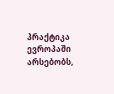პრაქტიკა ევროპაში არსებობს,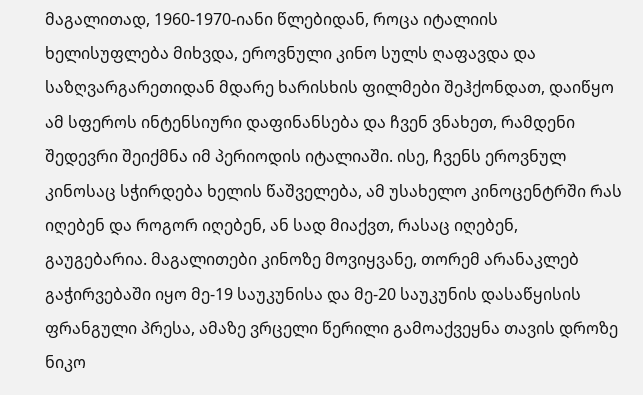მაგალითად, 1960-1970-იანი წლებიდან, როცა იტალიის ხელისუფლება მიხვდა, ეროვნული კინო სულს ღაფავდა და საზღვარგარეთიდან მდარე ხარისხის ფილმები შეჰქონდათ, დაიწყო ამ სფეროს ინტენსიური დაფინანსება და ჩვენ ვნახეთ, რამდენი შედევრი შეიქმნა იმ პერიოდის იტალიაში. ისე, ჩვენს ეროვნულ კინოსაც სჭირდება ხელის წაშველება, ამ უსახელო კინოცენტრში რას იღებენ და როგორ იღებენ, ან სად მიაქვთ, რასაც იღებენ, გაუგებარია. მაგალითები კინოზე მოვიყვანე, თორემ არანაკლებ გაჭირვებაში იყო მე-19 საუკუნისა და მე-20 საუკუნის დასაწყისის ფრანგული პრესა, ამაზე ვრცელი წერილი გამოაქვეყნა თავის დროზე ნიკო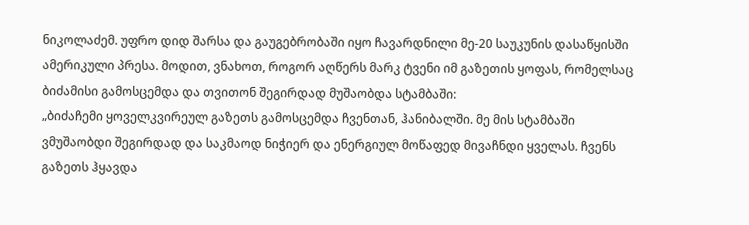ნიკოლაძემ. უფრო დიდ შარსა და გაუგებრობაში იყო ჩავარდნილი მე-20 საუკუნის დასაწყისში ამერიკული პრესა. მოდით, ვნახოთ, როგორ აღწერს მარკ ტვენი იმ გაზეთის ყოფას, რომელსაც ბიძამისი გამოსცემდა და თვითონ შეგირდად მუშაობდა სტამბაში:
„ბიძაჩემი ყოველკვირეულ გაზეთს გამოსცემდა ჩვენთან, ჰანიბალში. მე მის სტამბაში ვმუშაობდი შეგირდად და საკმაოდ ნიჭიერ და ენერგიულ მოწაფედ მივაჩნდი ყველას. ჩვენს გაზეთს ჰყავდა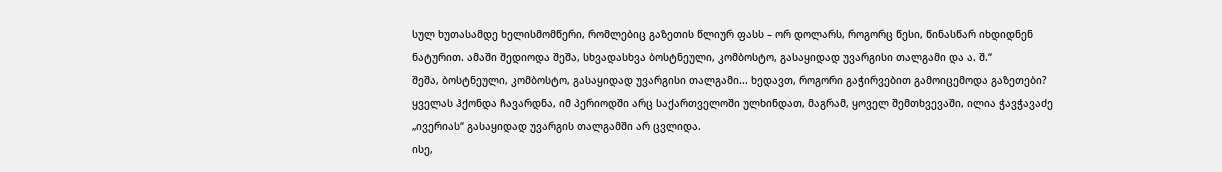სულ ხუთასამდე ხელისმომწერი, რომლებიც გაზეთის წლიურ ფასს – ორ დოლარს, როგორც წესი, წინასწარ იხდიდნენ ნატურით. ამაში შედიოდა შეშა, სხვადასხვა ბოსტნეული, კომბოსტო, გასაყიდად უვარგისი თალგამი და ა. შ.“
შეშა, ბოსტნეული, კომბოსტო, გასაყიდად უვარგისი თალგამი... ხედავთ, როგორი გაჭირვებით გამოიცემოდა გაზეთები? ყველას ჰქონდა ჩავარდნა, იმ პერიოდში არც საქართველოში ულხინდათ, მაგრამ, ყოველ შემთხვევაში, ილია ჭავჭავაძე „ივერიას“ გასაყიდად უვარგის თალგამში არ ცვლიდა.
ისე,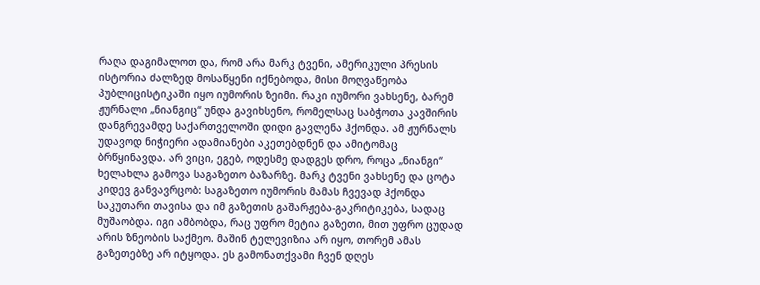რაღა დაგიმალოთ და, რომ არა მარკ ტვენი, ამერიკული პრესის ისტორია ძალზედ მოსაწყენი იქნებოდა, მისი მოღვაწეობა პუბლიცისტიკაში იყო იუმორის ზეიმი. რაკი იუმორი ვახსენე, ბარემ ჟურნალი „ნიანგიც“ უნდა გავიხსენო, რომელსაც საბჭოთა კავშირის დანგრევამდე საქართველოში დიდი გავლენა ჰქონდა. ამ ჟურნალს უდავოდ ნიჭიერი ადამიანები აკეთებდნენ და ამიტომაც ბრწყინავდა. არ ვიცი, ეგებ, ოდესმე დადგეს დრო, როცა „ნიანგი“ ხელახლა გამოვა საგაზეთო ბაზარზე. მარკ ტვენი ვახსენე და ცოტა კიდევ განვავრცობ: საგაზეთო იუმორის მამას ჩვევად ჰქონდა საკუთარი თავისა და იმ გაზეთის გაშარჟება-გაკრიტიკება, სადაც მუშაობდა. იგი ამბობდა, რაც უფრო მეტია გაზეთი, მით უფრო ცუდად არის ზნეობის საქმეო. მაშინ ტელევიზია არ იყო, თორემ ამას გაზეთებზე არ იტყოდა. ეს გამონათქვამი ჩვენ დღეს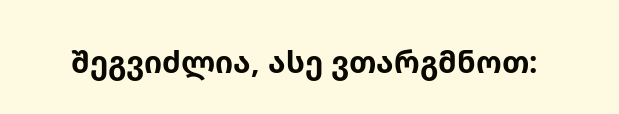შეგვიძლია, ასე ვთარგმნოთ: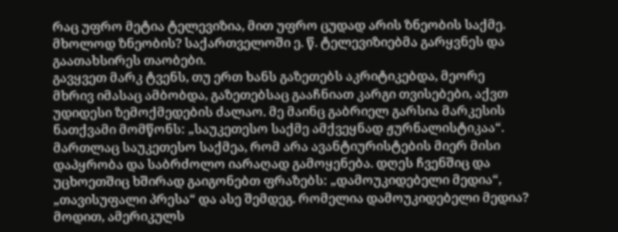რაც უფრო მეტია ტელევიზია, მით უფრო ცუდად არის ზნეობის საქმე. მხოლოდ ზნეობის? საქართველოში ე. წ. ტელევიზიებმა გარყვნეს და გაათახსირეს თაობები.
გავყვეთ მარკ ტვენს, თუ ერთ ხანს გაზეთებს აკრიტიკებდა, მეორე მხრივ იმასაც ამბობდა, გაზეთებსაც გააჩნიათ კარგი თვისებები, აქვთ უდიდესი ზემოქმედების ძალაო. მე მაინც გაბრიელ გარსია მარკესის ნათქვამი მომწონს: „საუკეთესო საქმე ამქვეყნად ჟურნალისტიკაა“. მართლაც საუკეთესო საქმეა, რომ არა ავანტიურისტების მიერ მისი დაპყრობა და საბრძოლო იარაღად გამოყენება. დღეს ჩვენშიც და უცხოეთშიც ხშირად გაიგონებთ ფრაზებს: „დამოუკიდებელი მედია“, „თავისუფალი პრესა“ და ასე შემდეგ. რომელია დამოუკიდებელი მედია? მოდით, ამერიკულს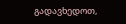გადავხედოთ,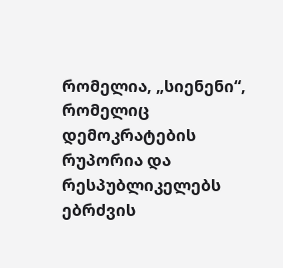რომელია, „სიენენი“, რომელიც დემოკრატების რუპორია და რესპუბლიკელებს ებრძვის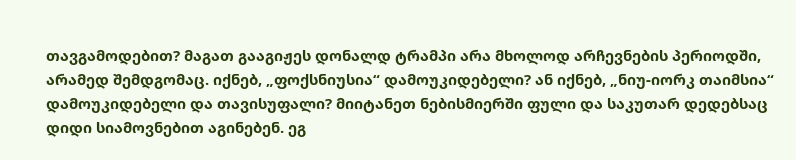თავგამოდებით? მაგათ გააგიჟეს დონალდ ტრამპი არა მხოლოდ არჩევნების პერიოდში, არამედ შემდგომაც. იქნებ, „ფოქსნიუსია“ დამოუკიდებელი? ან იქნებ, „ნიუ-იორკ თაიმსია“ დამოუკიდებელი და თავისუფალი? მიიტანეთ ნებისმიერში ფული და საკუთარ დედებსაც დიდი სიამოვნებით აგინებენ. ეგ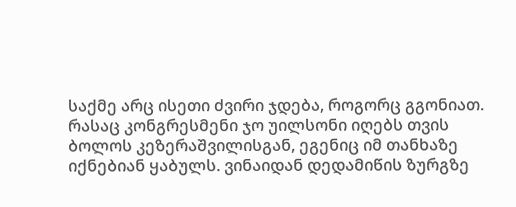საქმე არც ისეთი ძვირი ჯდება, როგორც გგონიათ. რასაც კონგრესმენი ჯო უილსონი იღებს თვის ბოლოს კეზერაშვილისგან, ეგენიც იმ თანხაზე იქნებიან ყაბულს. ვინაიდან დედამიწის ზურგზე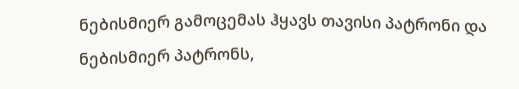ნებისმიერ გამოცემას ჰყავს თავისი პატრონი და ნებისმიერ პატრონს,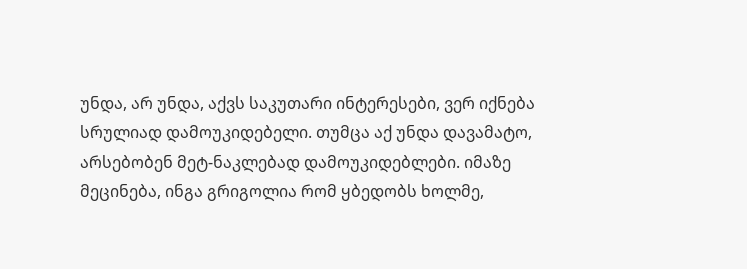უნდა, არ უნდა, აქვს საკუთარი ინტერესები, ვერ იქნება სრულიად დამოუკიდებელი. თუმცა აქ უნდა დავამატო, არსებობენ მეტ-ნაკლებად დამოუკიდებლები. იმაზე მეცინება, ინგა გრიგოლია რომ ყბედობს ხოლმე,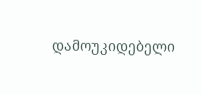დამოუკიდებელი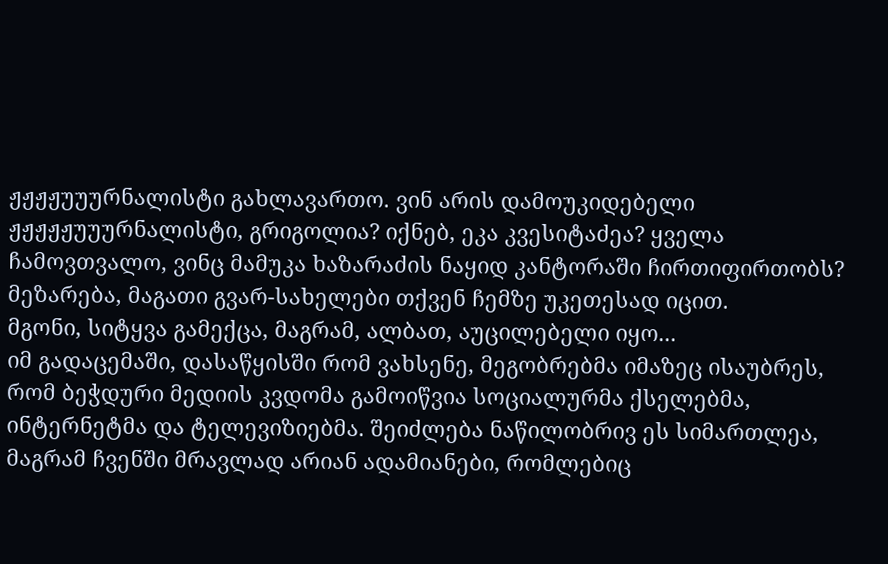ჟჟჟჟუუურნალისტი გახლავართო. ვინ არის დამოუკიდებელი ჟჟჟჟჟუუურნალისტი, გრიგოლია? იქნებ, ეკა კვესიტაძეა? ყველა ჩამოვთვალო, ვინც მამუკა ხაზარაძის ნაყიდ კანტორაში ჩირთიფირთობს? მეზარება, მაგათი გვარ-სახელები თქვენ ჩემზე უკეთესად იცით.
მგონი, სიტყვა გამექცა, მაგრამ, ალბათ, აუცილებელი იყო...
იმ გადაცემაში, დასაწყისში რომ ვახსენე, მეგობრებმა იმაზეც ისაუბრეს, რომ ბეჭდური მედიის კვდომა გამოიწვია სოციალურმა ქსელებმა, ინტერნეტმა და ტელევიზიებმა. შეიძლება ნაწილობრივ ეს სიმართლეა, მაგრამ ჩვენში მრავლად არიან ადამიანები, რომლებიც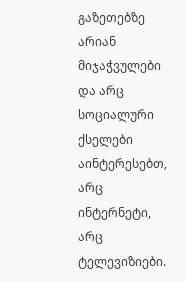გაზეთებზე არიან მიჯაჭვულები და არც სოციალური ქსელები აინტერესებთ, არც ინტერნეტი, არც ტელევიზიები.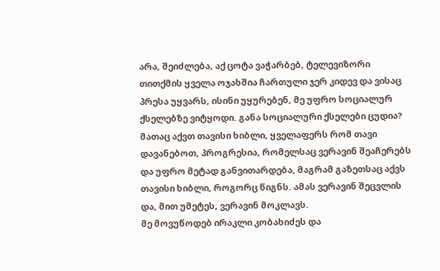არა, შეიძლება, აქ ცოტა ვაჭარბებ, ტელევიზორი თითქმის ყველა ოჯახშია ჩართული ჯერ კიდევ და ვისაც პრესა უყვარს, ისინი უყურებენ, მე უფრო სოციალურ ქსელებზე ვიტყოდი. განა სოციალური ქსელები ცუდია? მათაც აქვთ თავისი ხიბლი, ყველაფერს რომ თავი დავანებოთ, პროგრესია, რომელსაც ვერავინ შეაჩერებს და უფრო მეტად განვითარდება, მაგრამ გაზეთსაც აქვს თავისი ხიბლი, როგორც წიგნს. ამას ვერავინ შეცვლის და, მით უმეტეს, ვერავინ მოკლავს.
მე მოვუწოდებ ირაკლი კობახიძეს და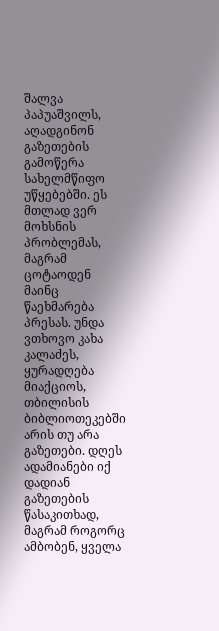შალვა პაპუაშვილს, აღადგინონ გაზეთების გამოწერა სახელმწიფო უწყებებში. ეს მთლად ვერ მოხსნის პრობლემას, მაგრამ ცოტაოდენ მაინც წაეხმარება პრესას. უნდა ვთხოვო კახა კალაძეს, ყურადღება მიაქციოს, თბილისის ბიბლიოთეკებში არის თუ არა გაზეთები. დღეს ადამიანები იქ დადიან გაზეთების წასაკითხად, მაგრამ როგორც ამბობენ, ყველა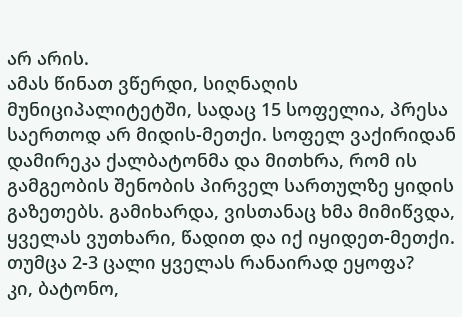არ არის.
ამას წინათ ვწერდი, სიღნაღის მუნიციპალიტეტში, სადაც 15 სოფელია, პრესა საერთოდ არ მიდის-მეთქი. სოფელ ვაქირიდან დამირეკა ქალბატონმა და მითხრა, რომ ის გამგეობის შენობის პირველ სართულზე ყიდის გაზეთებს. გამიხარდა, ვისთანაც ხმა მიმიწვდა, ყველას ვუთხარი, წადით და იქ იყიდეთ-მეთქი. თუმცა 2-3 ცალი ყველას რანაირად ეყოფა?
კი, ბატონო,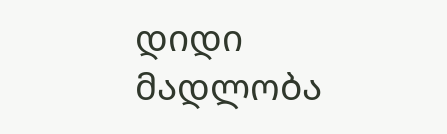დიდი მადლობა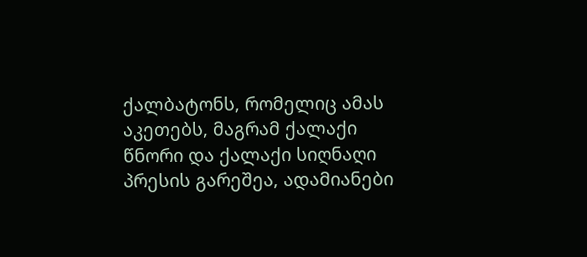ქალბატონს, რომელიც ამას აკეთებს, მაგრამ ქალაქი წნორი და ქალაქი სიღნაღი პრესის გარეშეა, ადამიანები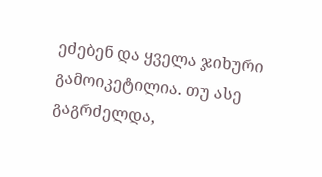ეძებენ და ყველა ჯიხური გამოიკეტილია. თუ ასე გაგრძელდა,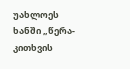უახლოეს ხანში „წერა-კითხვის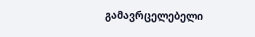გამავრცელებელი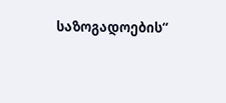საზოგადოების“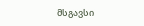მსგავსი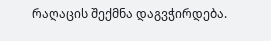რაღაცის შექმნა დაგვჭირდება.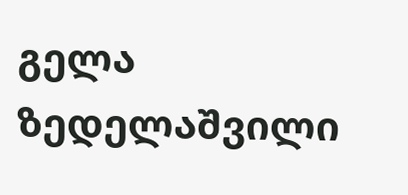გელა ზედელაშვილი